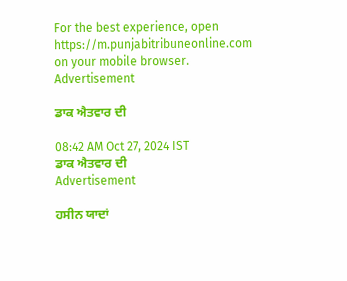For the best experience, open
https://m.punjabitribuneonline.com
on your mobile browser.
Advertisement

ਡਾਕ ਐਤਵਾਰ ਦੀ

08:42 AM Oct 27, 2024 IST
ਡਾਕ ਐਤਵਾਰ ਦੀ
Advertisement

ਹਸੀਨ ਯਾਦਾਂ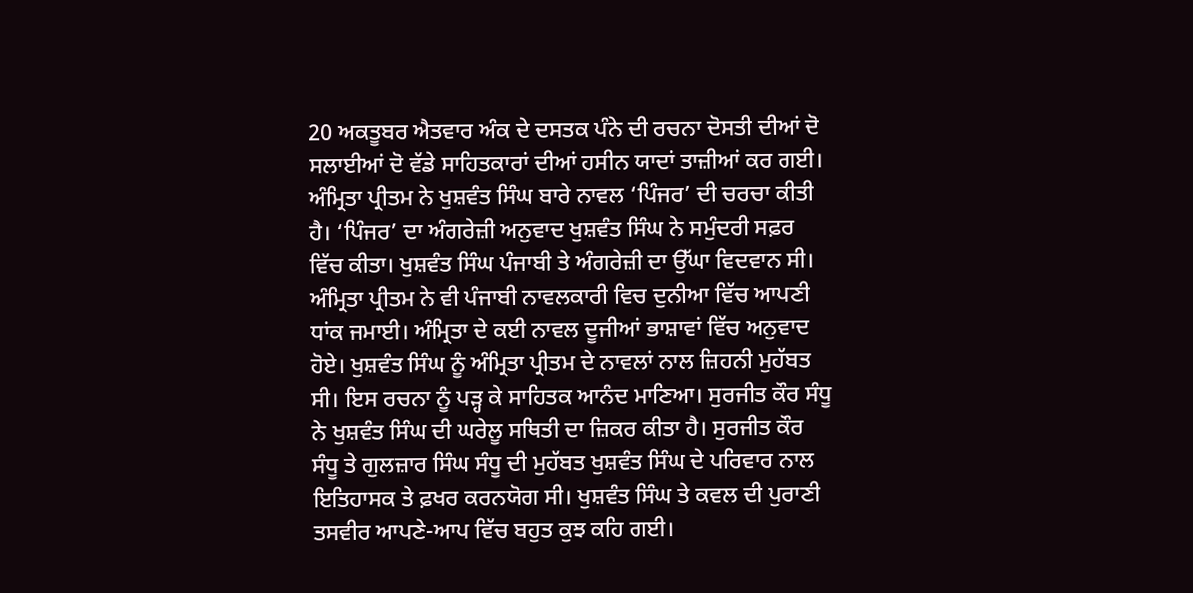20 ਅਕਤੂਬਰ ਐਤਵਾਰ ਅੰਕ ਦੇ ਦਸਤਕ ਪੰਨੇ ਦੀ ਰਚਨਾ ਦੋਸਤੀ ਦੀਆਂ ਦੋ ਸਲਾਈਆਂ ਦੋ ਵੱਡੇ ਸਾਹਿਤਕਾਰਾਂ ਦੀਆਂ ਹਸੀਨ ਯਾਦਾਂ ਤਾਜ਼ੀਆਂ ਕਰ ਗਈ। ਅੰਮ੍ਰਿਤਾ ਪ੍ਰੀਤਮ ਨੇ ਖੁਸ਼ਵੰਤ ਸਿੰਘ ਬਾਰੇ ਨਾਵਲ ‘ਪਿੰਜਰ’ ਦੀ ਚਰਚਾ ਕੀਤੀ ਹੈ। ‘ਪਿੰਜਰ’ ਦਾ ਅੰਗਰੇਜ਼ੀ ਅਨੁਵਾਦ ਖੁਸ਼ਵੰਤ ਸਿੰਘ ਨੇ ਸਮੁੰਦਰੀ ਸਫ਼ਰ ਵਿੱਚ ਕੀਤਾ। ਖੁਸ਼ਵੰਤ ਸਿੰਘ ਪੰਜਾਬੀ ਤੇ ਅੰਗਰੇਜ਼ੀ ਦਾ ਉੱਘਾ ਵਿਦਵਾਨ ਸੀ। ਅੰਮ੍ਰਿਤਾ ਪ੍ਰੀਤਮ ਨੇ ਵੀ ਪੰਜਾਬੀ ਨਾਵਲਕਾਰੀ ਵਿਚ ਦੁਨੀਆ ਵਿੱਚ ਆਪਣੀ ਧਾਂਕ ਜਮਾਈ। ਅੰਮ੍ਰਿਤਾ ਦੇ ਕਈ ਨਾਵਲ ਦੂਜੀਆਂ ਭਾਸ਼ਾਵਾਂ ਵਿੱਚ ਅਨੁਵਾਦ ਹੋਏ। ਖੁਸ਼ਵੰਤ ਸਿੰਘ ਨੂੰ ਅੰਮ੍ਰਿਤਾ ਪ੍ਰੀਤਮ ਦੇ ਨਾਵਲਾਂ ਨਾਲ ਜ਼ਿਹਨੀ ਮੁਹੱਬਤ ਸੀ। ਇਸ ਰਚਨਾ ਨੂੰ ਪੜ੍ਹ ਕੇ ਸਾਹਿਤਕ ਆਨੰਦ ਮਾਣਿਆ। ਸੁਰਜੀਤ ਕੌਰ ਸੰਧੂ ਨੇ ਖੁਸ਼ਵੰਤ ਸਿੰਘ ਦੀ ਘਰੇਲੂ ਸਥਿਤੀ ਦਾ ਜ਼ਿਕਰ ਕੀਤਾ ਹੈ। ਸੁਰਜੀਤ ਕੌਰ ਸੰਧੂ ਤੇ ਗੁਲਜ਼ਾਰ ਸਿੰਘ ਸੰਧੂ ਦੀ ਮੁਹੱਬਤ ਖੁਸ਼ਵੰਤ ਸਿੰਘ ਦੇ ਪਰਿਵਾਰ ਨਾਲ ਇਤਿਹਾਸਕ ਤੇ ਫ਼ਖਰ ਕਰਨਯੋਗ ਸੀ। ਖੁਸ਼ਵੰਤ ਸਿੰਘ ਤੇ ਕਵਲ ਦੀ ਪੁਰਾਣੀ ਤਸਵੀਰ ਆਪਣੇ-ਆਪ ਵਿੱਚ ਬਹੁਤ ਕੁਝ ਕਹਿ ਗਈ।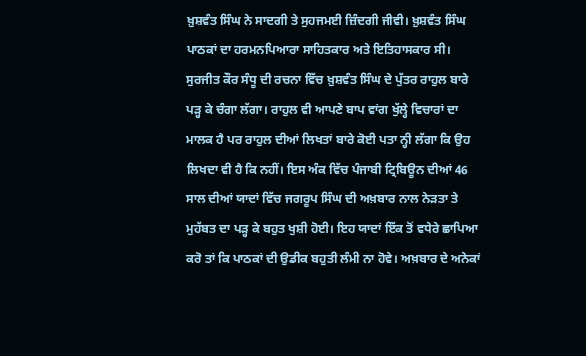ਖ਼ੁਸ਼ਵੰਤ ਸਿੰਘ ਨੇ ਸਾਦਗੀ ਤੇ ਸੁਹਜਮਈ ਜ਼ਿੰਦਗੀ ਜੀਵੀ। ਖ਼ੁਸ਼ਵੰਤ ਸਿੰਘ ਪਾਠਕਾਂ ਦਾ ਹਰਮਨਪਿਆਰਾ ਸਾਹਿਤਕਾਰ ਅਤੇ ਇਤਿਹਾਸਕਾਰ ਸੀ। ਸੁਰਜੀਤ ਕੌਰ ਸੰਧੂ ਦੀ ਰਚਨਾ ਵਿੱਚ ਖ਼ੁਸ਼ਵੰਤ ਸਿੰਘ ਦੇ ਪੁੱਤਰ ਰਾਹੁਲ ਬਾਰੇ ਪੜ੍ਹ ਕੇ ਚੰਗਾ ਲੱਗਾ। ਰਾਹੁਲ ਵੀ ਆਪਣੇ ਬਾਪ ਵਾਂਗ ਖੁੱਲ੍ਹੇ ਵਿਚਾਰਾਂ ਦਾ ਮਾਲਕ ਹੈ ਪਰ ਰਾਹੁਲ ਦੀਆਂ ਲਿਖਤਾਂ ਬਾਰੇ ਕੋਈ ਪਤਾ ਨ੍ਹੀ ਲੱਗਾ ਕਿ ਉਹ ਲਿਖਦਾ ਵੀ ਹੈ ਕਿ ਨਹੀਂ। ਇਸ ਅੰਕ ਵਿੱਚ ਪੰਜਾਬੀ ਟ੍ਰਿਬਿਊਨ ਦੀਆਂ 46 ਸਾਲ ਦੀਆਂ ਯਾਦਾਂ ਵਿੱਚ ਜਗਰੂਪ ਸਿੰਘ ਦੀ ਅਖ਼ਬਾਰ ਨਾਲ ਨੇੜਤਾ ਤੇ ਮੁਹੱਬਤ ਦਾ ਪੜ੍ਹ ਕੇ ਬਹੁਤ ਖੁਸ਼ੀ ਹੋਈ। ਇਹ ਯਾਦਾਂ ਇੱਕ ਤੋਂ ਵਧੇਰੇ ਛਾਪਿਆ ਕਰੋ ਤਾਂ ਕਿ ਪਾਠਕਾਂ ਦੀ ਉਡੀਕ ਬਹੁਤੀ ਲੰਮੀ ਨਾ ਹੋਵੇ। ਅਖ਼ਬਾਰ ਦੇ ਅਨੇਕਾਂ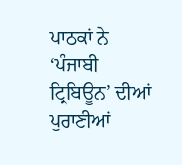ਪਾਠਕਾਂ ਨੇ ‘ਪੰਜਾਬੀ ਟ੍ਰਿਬਿਊਨ’ ਦੀਆਂ ਪੁਰਾਣੀਆਂ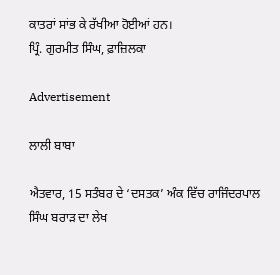ਕਾਤਰਾਂ ਸਾਂਭ ਕੇ ਰੱਖੀਆ ਹੋਈਆਂ ਹਨ।
ਪ੍ਰਿੰ. ਗੁਰਮੀਤ ਸਿੰਘ, ਫ਼ਾਜ਼ਿਲਕਾ

Advertisement

ਲਾਲੀ ਬਾਬਾ

ਐਤਵਾਰ, 15 ਸਤੰਬਰ ਦੇ ‘ਦਸਤਕ’ ਅੰਕ ਵਿੱਚ ਰਾਜਿੰਦਰਪਾਲ ਸਿੰਘ ਬਰਾੜ ਦਾ ਲੇਖ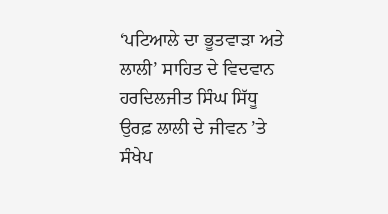‘ਪਟਿਆਲੇ ਦਾ ਭੂਤਵਾੜਾ ਅਤੇ ਲਾਲੀ’ ਸਾਹਿਤ ਦੇ ਵਿਦਵਾਨ ਹਰਦਿਲਜੀਤ ਸਿੰਘ ਸਿੱਧੂ ਉਰਫ਼ ਲਾਲੀ ਦੇ ਜੀਵਨ ’ਤੇ ਸੰਖੇਪ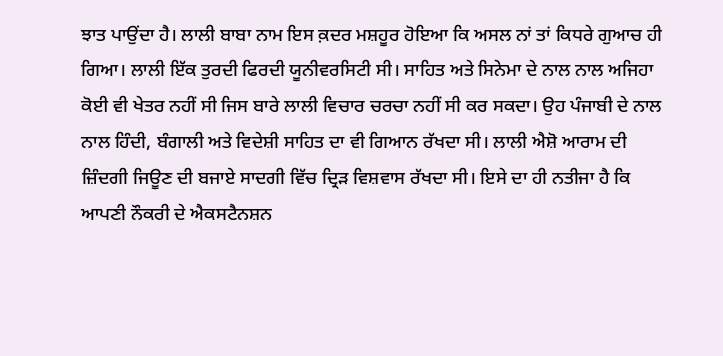ਝਾਤ ਪਾਉਂਦਾ ਹੈ। ਲਾਲੀ ਬਾਬਾ ਨਾਮ ਇਸ ਕ਼ਦਰ ਮਸ਼ਹੂਰ ਹੋਇਆ ਕਿ ਅਸਲ ਨਾਂ ਤਾਂ ਕਿਧਰੇ ਗੁਆਚ ਹੀ ਗਿਆ। ਲਾਲੀ ਇੱਕ ਤੁਰਦੀ ਫਿਰਦੀ ਯੂਨੀਵਰਸਿਟੀ ਸੀ। ਸਾਹਿਤ ਅਤੇ ਸਿਨੇਮਾ ਦੇ ਨਾਲ ਨਾਲ ਅਜਿਹਾ ਕੋਈ ਵੀ ਖੇਤਰ ਨਹੀਂ ਸੀ ਜਿਸ ਬਾਰੇ ਲਾਲੀ ਵਿਚਾਰ ਚਰਚਾ ਨਹੀਂ ਸੀ ਕਰ ਸਕਦਾ। ਉਹ ਪੰਜਾਬੀ ਦੇ ਨਾਲ ਨਾਲ ਹਿੰਦੀ, ਬੰਗਾਲੀ ਅਤੇ ਵਿਦੇਸ਼ੀ ਸਾਹਿਤ ਦਾ ਵੀ ਗਿਆਨ ਰੱਖਦਾ ਸੀ। ਲਾਲੀ ਐਸ਼ੋ ਆਰਾਮ ਦੀ ਜ਼ਿੰਦਗੀ ਜਿਊਣ ਦੀ ਬਜਾਏ ਸਾਦਗੀ ਵਿੱਚ ਦ੍ਰਿੜ ਵਿਸ਼ਵਾਸ ਰੱਖਦਾ ਸੀ। ਇਸੇ ਦਾ ਹੀ ਨਤੀਜਾ ਹੈ ਕਿ ਆਪਣੀ ਨੌਕਰੀ ਦੇ ਐਕਸਟੈਨਸ਼ਨ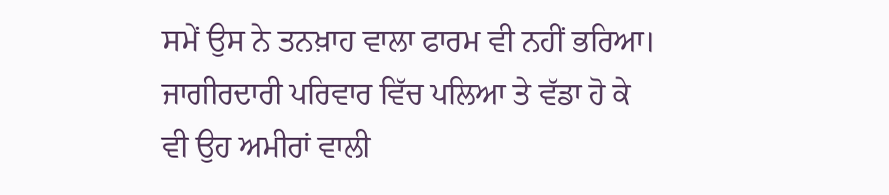ਸਮੇਂ ਉਸ ਨੇ ਤਨਖ਼ਾਹ ਵਾਲਾ ਫਾਰਮ ਵੀ ਨਹੀਂ ਭਰਿਆ। ਜਾਗੀਰਦਾਰੀ ਪਰਿਵਾਰ ਵਿੱਚ ਪਲਿਆ ਤੇ ਵੱਡਾ ਹੋ ਕੇ ਵੀ ਉਹ ਅਮੀਰਾਂ ਵਾਲੀ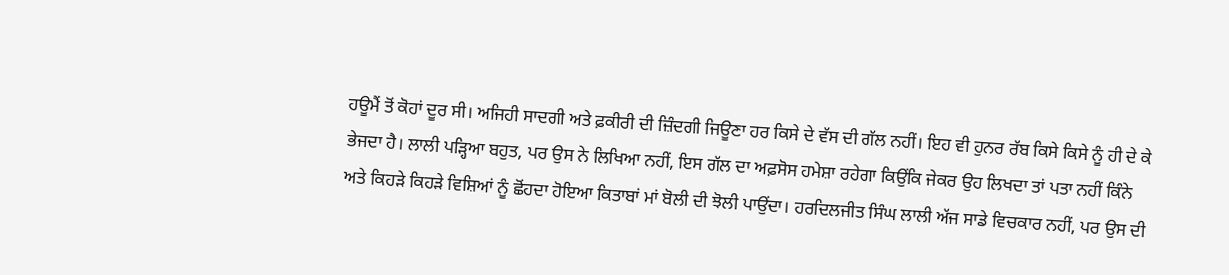ਹਊਮੈਂ ਤੋਂ ਕੋਹਾਂ ਦੂਰ ਸੀ। ਅਜਿਹੀ ਸਾਦਗੀ ਅਤੇ ਫ਼ਕੀਰੀ ਦੀ ਜ਼ਿੰਦਗੀ ਜਿਊਣਾ ਹਰ ਕਿਸੇ ਦੇ ਵੱਸ ਦੀ ਗੱਲ ਨਹੀਂ। ਇਹ ਵੀ ਹੁਨਰ ਰੱਬ ਕਿਸੇ ਕਿਸੇ ਨੂੰ ਹੀ ਦੇ ਕੇ ਭੇਜਦਾ ਹੈ। ਲਾਲੀ ਪੜ੍ਹਿਆ ਬਹੁਤ, ਪਰ ਉਸ ਨੇ ਲਿਖਿਆ ਨਹੀਂ, ਇਸ ਗੱਲ ਦਾ ਅਫ਼ਸੋਸ ਹਮੇਸ਼ਾ ਰਹੇਗਾ ਕਿਉਂਕਿ ਜੇਕਰ ਉਹ ਲਿਖਦਾ ਤਾਂ ਪਤਾ ਨਹੀਂ ਕਿੰਨੇ ਅਤੇ ਕਿਹੜੇ ਕਿਹੜੇ ਵਿਸ਼ਿਆਂ ਨੂੰ ਛੋਂਹਦਾ ਹੋਇਆ ਕਿਤਾਬਾਂ ਮਾਂ ਬੋਲੀ ਦੀ ਝੋਲੀ ਪਾਉਂਦਾ। ਹਰਦਿਲਜੀਤ ਸਿੰਘ ਲਾਲੀ ਅੱਜ ਸਾਡੇ ਵਿਚਕਾਰ ਨਹੀਂ, ਪਰ ਉਸ ਦੀ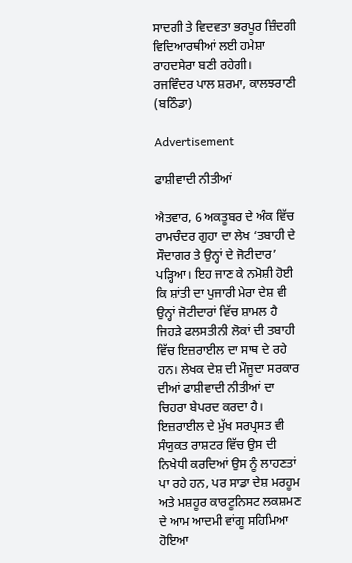ਸਾਦਗੀ ਤੇ ਵਿਦਵਤਾ ਭਰਪੂਰ ਜ਼ਿੰਦਗੀ ਵਿਦਿਆਰਥੀਆਂ ਲਈ ਹਮੇਸ਼ਾ ਰਾਹਦਸੇਰਾ ਬਣੀ ਰਹੇਗੀ।
ਰਜਵਿੰਦਰ ਪਾਲ ਸ਼ਰਮਾ, ਕਾਲਝਰਾਣੀ (ਬਠਿੰਡਾ)

Advertisement

ਫਾਸ਼ੀਵਾਦੀ ਨੀਤੀਆਂ

ਐਤਵਾਰ, 6 ਅਕਤੂਬਰ ਦੇ ਅੰਕ ਵਿੱਚ ਰਾਮਚੰਦਰ ਗੁਹਾ ਦਾ ਲੇਖ ‘ਤਬਾਹੀ ਦੇ ਸੌਦਾਗਰ ਤੇ ਉਨ੍ਹਾਂ ਦੇ ਜੋਟੀਦਾਰ’ ਪੜ੍ਹਿਆ। ਇਹ ਜਾਣ ਕੇ ਨਮੋਸ਼ੀ ਹੋਈ ਕਿ ਸ਼ਾਂਤੀ ਦਾ ਪੁਜਾਰੀ ਮੇਰਾ ਦੇਸ਼ ਵੀ ਉਨ੍ਹਾਂ ਜੋਟੀਦਾਰਾਂ ਵਿੱਚ ਸ਼ਾਮਲ ਹੈ ਜਿਹੜੇ ਫਲਸਤੀਨੀ ਲੋਕਾਂ ਦੀ ਤਬਾਹੀ ਵਿੱਚ ਇਜ਼ਰਾਈਲ ਦਾ ਸਾਥ ਦੇ ਰਹੇ ਹਨ। ਲੇਖਕ ਦੇਸ਼ ਦੀ ਮੌਜੂਦਾ ਸਰਕਾਰ ਦੀਆਂ ਫਾਸ਼ੀਵਾਦੀ ਨੀਤੀਆਂ ਦਾ ਚਿਹਰਾ ਬੇਪਰਦ ਕਰਦਾ ਹੈ। ਇਜ਼ਰਾਈਲ ਦੇ ਮੁੱਖ ਸਰਪ੍ਰਸਤ ਵੀ ਸੰਯੁਕਤ ਰਾਸ਼ਟਰ ਵਿੱਚ ਉਸ ਦੀ ਨਿਖੇਧੀ ਕਰਦਿਆਂ ਉਸ ਨੂੰ ਲਾਹਣਤਾਂ ਪਾ ਰਹੇ ਹਨ, ਪਰ ਸਾਡਾ ਦੇਸ਼ ਮਰਹੂਮ ਅਤੇ ਮਸ਼ਹੂਰ ਕਾਰਟੂਨਿਸਟ ਲਕਸ਼ਮਣ ਦੇ ਆਮ ਆਦਮੀ ਵਾਂਗੂ ਸਹਿਮਿਆ ਹੋਇਆ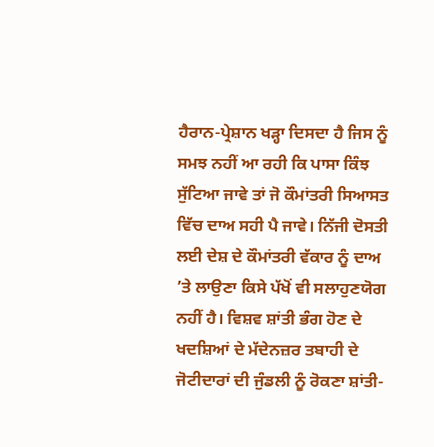ਹੈਰਾਨ-ਪ੍ਰੇਸ਼ਾਨ ਖੜ੍ਹਾ ਦਿਸਦਾ ਹੈ ਜਿਸ ਨੂੰ ਸਮਝ ਨਹੀਂ ਆ ਰਹੀ ਕਿ ਪਾਸਾ ਕਿੰਝ ਸੁੱਟਿਆ ਜਾਵੇ ਤਾਂ ਜੋ ਕੌਮਾਂਤਰੀ ਸਿਆਸਤ ਵਿੱਚ ਦਾਅ ਸਹੀ ਪੈ ਜਾਵੇ। ਨਿੱਜੀ ਦੋਸਤੀ ਲਈ ਦੇਸ਼ ਦੇ ਕੌਮਾਂਤਰੀ ਵੱਕਾਰ ਨੂੰ ਦਾਅ ’ਤੇ ਲਾਉਣਾ ਕਿਸੇ ਪੱਖੋਂ ਵੀ ਸਲਾਹੁਣਯੋਗ ਨਹੀਂ ਹੈ। ਵਿਸ਼ਵ ਸ਼ਾਂਤੀ ਭੰਗ ਹੋਣ ਦੇ ਖਦਸ਼ਿਆਂ ਦੇ ਮੱਦੇਨਜ਼ਰ ਤਬਾਹੀ ਦੇ ਜੋਟੀਦਾਰਾਂ ਦੀ ਜੁੰਡਲੀ ਨੂੰ ਰੋਕਣਾ ਸ਼ਾਂਤੀ-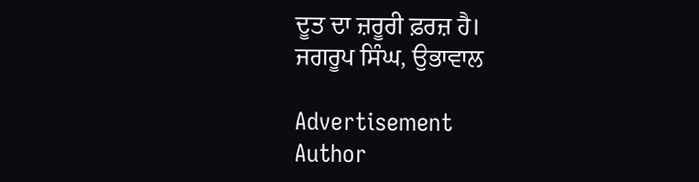ਦੂਤ ਦਾ ਜ਼ਰੂਰੀ ਫ਼ਰਜ਼ ਹੈ।
ਜਗਰੂਪ ਸਿੰਘ, ਉਭਾਵਾਲ

Advertisement
Author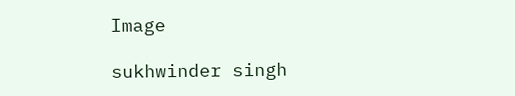Image

sukhwinder singh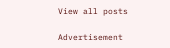View all posts

Advertisement